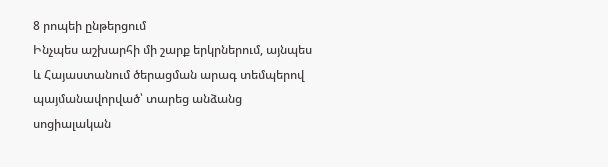8 րոպեի ընթերցում
Ինչպես աշխարհի մի շարք երկրներում, այնպես և Հայաստանում ծերացման արագ տեմպերով պայմանավորված՝ տարեց անձանց սոցիալական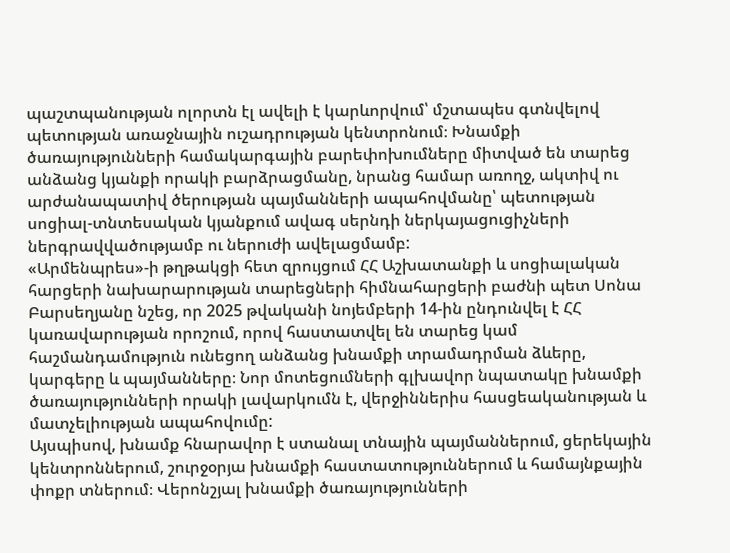պաշտպանության ոլորտն էլ ավելի է կարևորվում՝ մշտապես գտնվելով պետության առաջնային ուշադրության կենտրոնում։ Խնամքի ծառայությունների համակարգային բարեփոխումները միտված են տարեց անձանց կյանքի որակի բարձրացմանը, նրանց համար առողջ, ակտիվ ու արժանապատիվ ծերության պայմանների ապահովմանը՝ պետության սոցիալ-տնտեսական կյանքում ավագ սերնդի ներկայացուցիչների ներգրավվածությամբ ու ներուժի ավելացմամբ:
«Արմենպրես»-ի թղթակցի հետ զրույցում ՀՀ Աշխատանքի և սոցիալական հարցերի նախարարության տարեցների հիմնահարցերի բաժնի պետ Սոնա Բարսեղյանը նշեց, որ 2025 թվականի նոյեմբերի 14-ին ընդունվել է ՀՀ կառավարության որոշում, որով հաստատվել են տարեց կամ հաշմանդամություն ունեցող անձանց խնամքի տրամադրման ձևերը, կարգերը և պայմանները։ Նոր մոտեցումների գլխավոր նպատակը խնամքի ծառայությունների որակի լավարկումն է, վերջիններիս հասցեականության և մատչելիության ապահովումը:
Այսպիսով, խնամք հնարավոր է ստանալ տնային պայմաններում, ցերեկային կենտրոններում, շուրջօրյա խնամքի հաստատություններում և համայնքային փոքր տներում։ Վերոնշյալ խնամքի ծառայությունների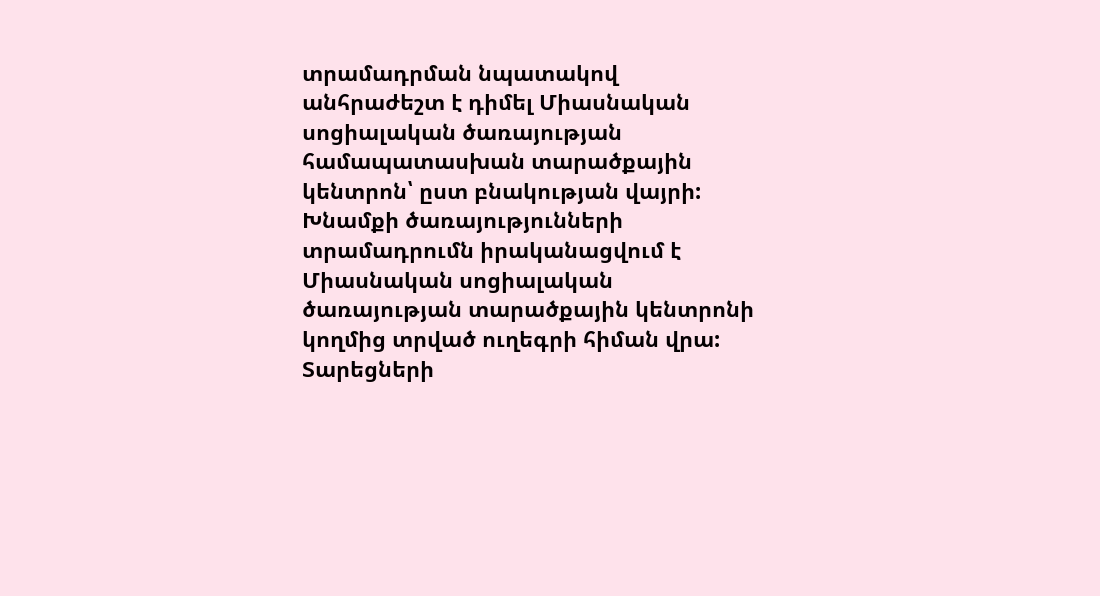տրամադրման նպատակով անհրաժեշտ է դիմել Միասնական սոցիալական ծառայության համապատասխան տարածքային կենտրոն՝ ըստ բնակության վայրի: Խնամքի ծառայությունների տրամադրումն իրականացվում է Միասնական սոցիալական ծառայության տարածքային կենտրոնի կողմից տրված ուղեգրի հիման վրա:
Տարեցների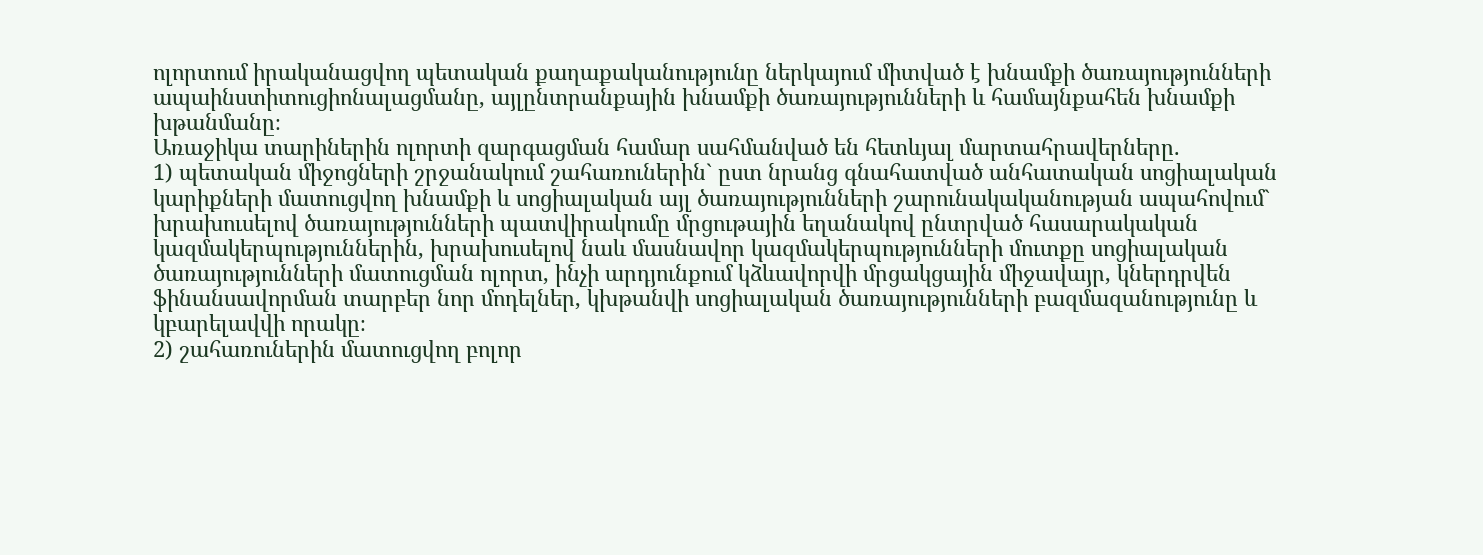ոլորտում իրականացվող պետական քաղաքականությունը ներկայում միտված է խնամքի ծառայությունների ապաինստիտուցիոնալացմանը, այլընտրանքային խնամքի ծառայությունների և համայնքահեն խնամքի խթանմանը։
Առաջիկա տարիներին ոլորտի զարգացման համար սահմանված են հետևյալ մարտահրավերները.
1) պետական միջոցների շրջանակում շահառուներին` ըստ նրանց գնահատված անհատական սոցիալական կարիքների մատուցվող խնամքի և սոցիալական այլ ծառայությունների շարունակականության ապահովում` խրախուսելով ծառայությունների պատվիրակումը մրցութային եղանակով ընտրված հասարակական կազմակերպություններին, խրախուսելով նաև մասնավոր կազմակերպությունների մուտքը սոցիալական ծառայությունների մատուցման ոլորտ, ինչի արդյունքում կձևավորվի մրցակցային միջավայր, կներդրվեն ֆինանսավորման տարբեր նոր մոդելներ, կխթանվի սոցիալական ծառայությունների բազմազանությունը և կբարելավվի որակը։
2) շահառուներին մատուցվող բոլոր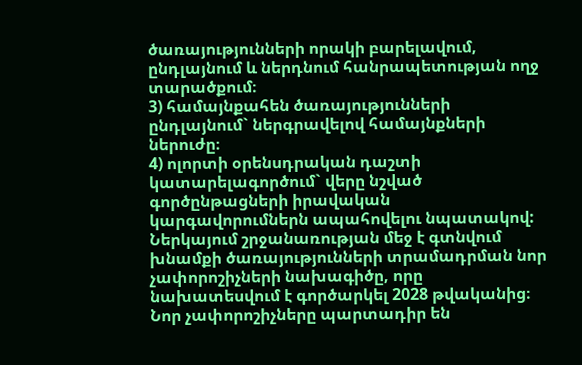ծառայությունների որակի բարելավում, ընդլայնում և ներդնում հանրապետության ողջ տարածքում։
3) համայնքահեն ծառայությունների ընդլայնում` ներգրավելով համայնքների ներուժը։
4) ոլորտի օրենսդրական դաշտի կատարելագործում` վերը նշված գործընթացների իրավական կարգավորումներն ապահովելու նպատակով:
Ներկայում շրջանառության մեջ է գտնվում խնամքի ծառայությունների տրամադրման նոր չափորոշիչների նախագիծը, որը նախատեսվում է գործարկել 2028 թվականից։ Նոր չափորոշիչները պարտադիր են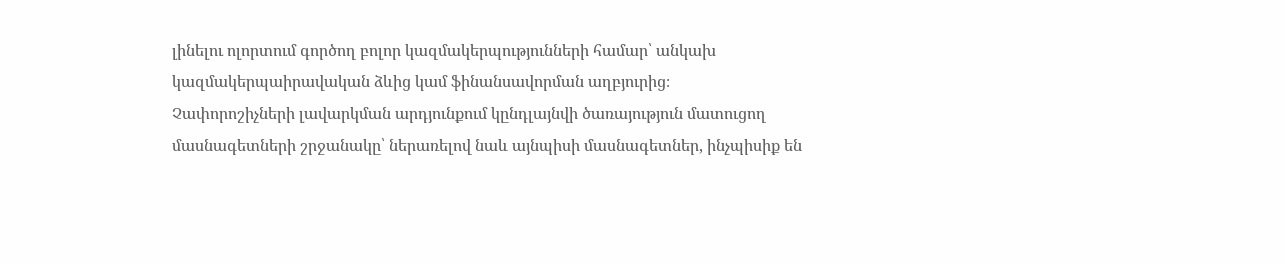լինելու ոլորտում գործող բոլոր կազմակերպությունների համար՝ անկախ կազմակերպաիրավական ձևից կամ ֆինանսավորման աղբյուրից։
Չափորոշիչների լավարկման արդյունքում կընդլայնվի ծառայություն մատուցող մասնագետների շրջանակը՝ ներառելով նաև այնպիսի մասնագետներ, ինչպիսիք են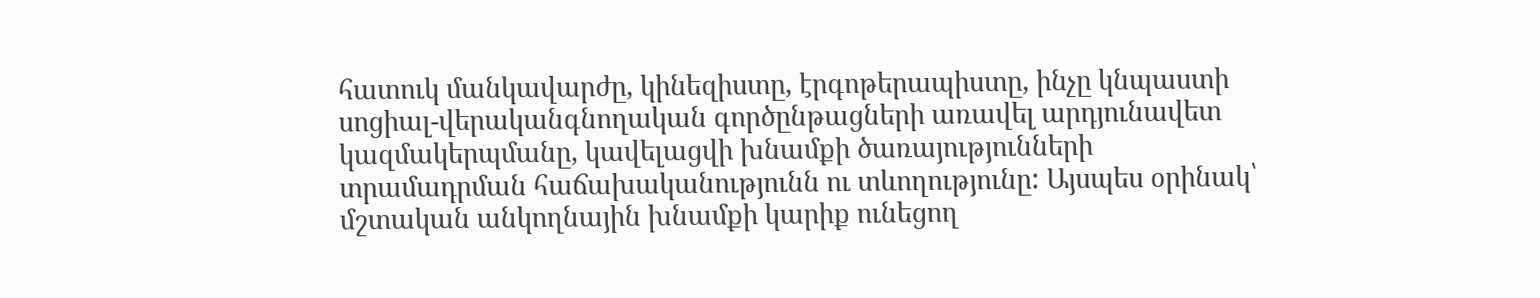հատուկ մանկավարժը, կինեզիստը, էրգոթերապիստը, ինչը կնպաստի սոցիալ-վերականգնողական գործընթացների առավել արդյունավետ կազմակերպմանը, կավելացվի խնամքի ծառայությունների տրամադրման հաճախականությունն ու տևողությունը: Այսպես օրինակ՝ մշտական անկողնային խնամքի կարիք ունեցող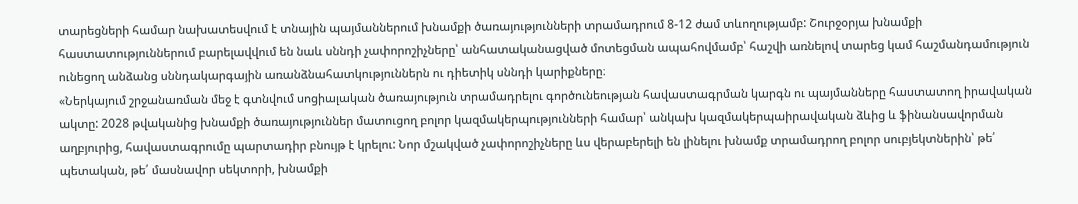տարեցների համար նախատեսվում է տնային պայմաններում խնամքի ծառայությունների տրամադրում 8-12 ժամ տևողությամբ: Շուրջօրյա խնամքի հաստատություններում բարելավվում են նաև սննդի չափորոշիչները՝ անհատականացված մոտեցման ապահովմամբ՝ հաշվի առնելով տարեց կամ հաշմանդամություն ունեցող անձանց սննդակարգային առանձնահատկություններն ու դիետիկ սննդի կարիքները։
«Ներկայում շրջանառման մեջ է գտնվում սոցիալական ծառայություն տրամադրելու գործունեության հավաստագրման կարգն ու պայմանները հաստատող իրավական ակտը: 2028 թվականից խնամքի ծառայություններ մատուցող բոլոր կազմակերպությունների համար՝ անկախ կազմակերպաիրավական ձևից և ֆինանսավորման աղբյուրից, հավաստագրումը պարտադիր բնույթ է կրելու: Նոր մշակված չափորոշիչները ևս վերաբերելի են լինելու խնամք տրամադրող բոլոր սուբյեկտներին՝ թե՛ պետական, թե՛ մասնավոր սեկտորի, խնամքի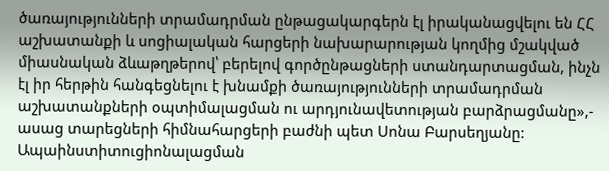ծառայությունների տրամադրման ընթացակարգերն էլ իրականացվելու են ՀՀ աշխատանքի և սոցիալական հարցերի նախարարության կողմից մշակված միասնական ձևաթղթերով՝ բերելով գործընթացների ստանդարտացման, ինչն էլ իր հերթին հանգեցնելու է խնամքի ծառայությունների տրամադրման աշխատանքների օպտիմալացման ու արդյունավետության բարձրացմանը»,- ասաց տարեցների հիմնահարցերի բաժնի պետ Սոնա Բարսեղյանը:
Ապաինստիտուցիոնալացման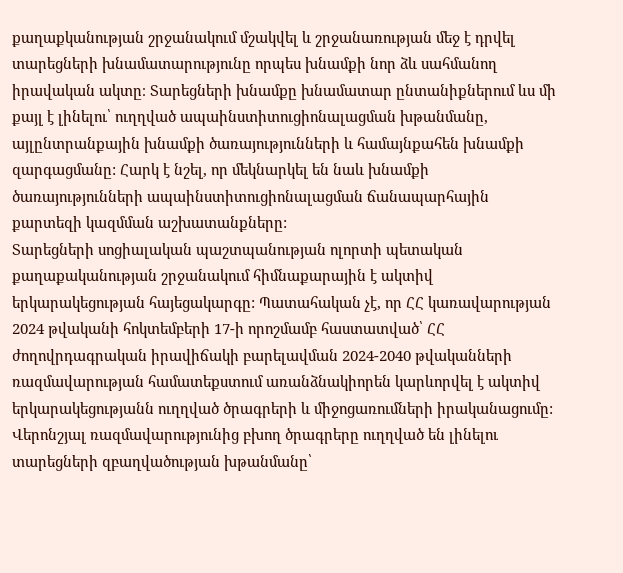քաղաքկանության շրջանակում մշակվել և շրջանառության մեջ է դրվել տարեցների խնամատարությունը որպես խնամքի նոր ձև սահմանող իրավական ակտը։ Տարեցների խնամքը խնամատար ընտանիքներում ևս մի քայլ է լինելու՝ ուղղված ապաինստիտուցիոնալացման խթանմանը, այլընտրանքային խնամքի ծառայությունների և համայնքահեն խնամքի զարգացմանը: Հարկ է նշել, որ մեկնարկել են նաև խնամքի ծառայությունների ապաինստիտուցիոնալացման ճանապարհային քարտեզի կազմման աշխատանքները:
Տարեցների սոցիալական պաշտպանության ոլորտի պետական քաղաքականության շրջանակում հիմնաքարային է ակտիվ երկարակեցության հայեցակարգը: Պատահական չէ, որ ՀՀ կառավարության 2024 թվականի հոկտեմբերի 17-ի որոշմամբ հաստատված՝ ՀՀ ժողովրդագրական իրավիճակի բարելավման 2024-2040 թվականների ռազմավարության համատեքստում առանձնակիորեն կարևորվել է ակտիվ երկարակեցությանն ուղղված ծրագրերի և միջոցառումների իրականացումը: Վերոնշյալ ռազմավարությունից բխող ծրագրերը ուղղված են լինելու տարեցների զբաղվածության խթանմանը՝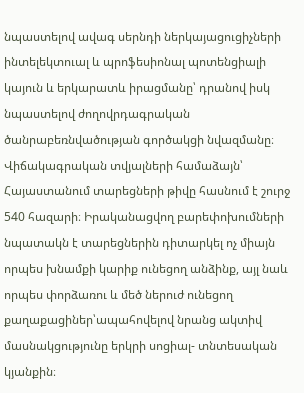նպաստելով ավագ սերնդի ներկայացուցիչների ինտելեկտուալ և պրոֆեսիոնալ պոտենցիալի կայուն և երկարատև իրացմանը՝ դրանով իսկ նպաստելով ժողովրդագրական ծանրաբեռնվածության գործակցի նվազմանը։
Վիճակագրական տվյալների համաձայն՝ Հայաստանում տարեցների թիվը հասնում է շուրջ 540 հազարի։ Իրականացվող բարեփոխումների նպատակն է տարեցներին դիտարկել ոչ միայն որպես խնամքի կարիք ունեցող անձինք, այլ նաև որպես փորձառու և մեծ ներուժ ունեցող քաղաքացիներ՝ապահովելով նրանց ակտիվ մասնակցությունը երկրի սոցիալ- տնտեսական կյանքին։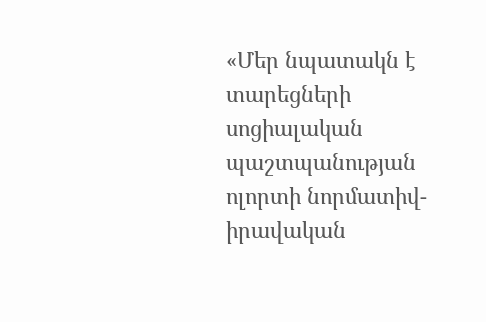«Մեր նպատակն է տարեցների սոցիալական պաշտպանության ոլորտի նորմատիվ-իրավական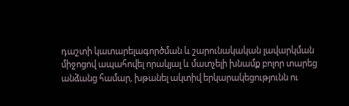դաշտի կատարելագործման և շարունակական լավարկման միջոցով ապահովել որակյալ և մատչելի խնամք բոլոր տարեց անձանց համար, խթանել ակտիվ երկարակեցությունն ու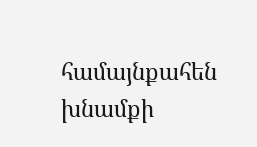համայնքահեն խնամքի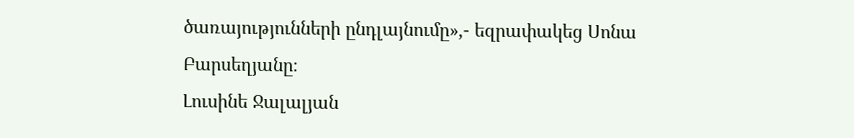ծառայությունների ընդլայնումը»,- եզրափակեց Սոնա Բարսեղյանը։
Լուսինե Ջալալյան